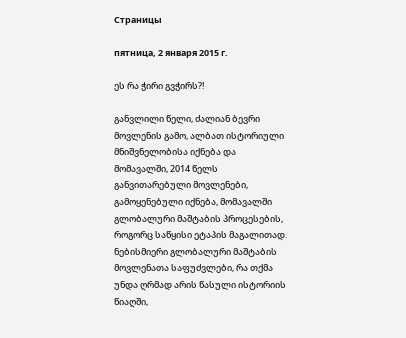Страницы

пятница, 2 января 2015 г.

ეს რა ჭირი გვჭირს?!

განვლილი წელი, ძალიან ბევრი მოვლენის გამო, ალბათ ისტორიული მნიშვნელობისა იქნება და მომავალში, 2014 წელს განვითარებული მოვლენები, გამოყენებული იქნება, მომავალში გლობალური მაშტაბის პროცესების, როგორც საწყისი ეტაპის მაგალითად. ნებისმიერი გლობალური მაშტაბის მოვლენათა საფუძვლები, რა თქმა უნდა ღრმად არის წასული ისტორიის წიაღში,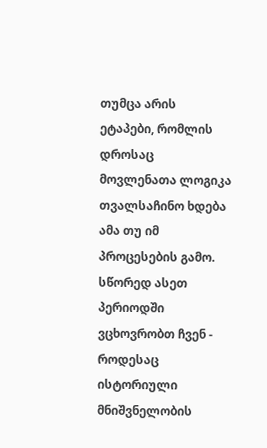თუმცა არის
ეტაპები, რომლის დროსაც მოვლენათა ლოგიკა თვალსაჩინო ხდება ამა თუ იმ პროცესების გამო.  სწორედ ასეთ პერიოდში ვცხოვრობთ ჩვენ - როდესაც ისტორიული მნიშვნელობის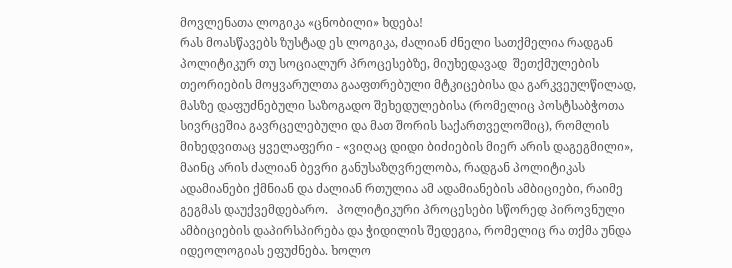მოვლენათა ლოგიკა «ცნობილი» ხდება!
რას მოასწავებს ზუსტად ეს ლოგიკა, ძალიან ძნელი სათქმელია რადგან პოლიტიკურ თუ სოციალურ პროცესებზე, მიუხედავად  შეთქმულების თეორიების მოყვარულთა გააფთრებული მტკიცებისა და გარკვეულწილად, მასზე დაფუძნებული საზოგადო შეხედულებისა (რომელიც პოსტსაბჭოთა სივრცეშია გავრცელებული და მათ შორის საქართველოშიც), რომლის მიხედვითაც ყველაფერი - «ვიღაც დიდი ბიძიების მიერ არის დაგეგმილი», მაინც არის ძალიან ბევრი განუსაზღვრელობა, რადგან პოლიტიკას ადამიანები ქმნიან და ძალიან რთულია ამ ადამიანების ამბიციები, რაიმე გეგმას დაუქვემდებარო.   პოლიტიკური პროცესები სწორედ პიროვნული ამბიციების დაპირსპირება და ჭიდილის შედეგია, რომელიც რა თქმა უნდა იდეოლოგიას ეფუძნება. ხოლო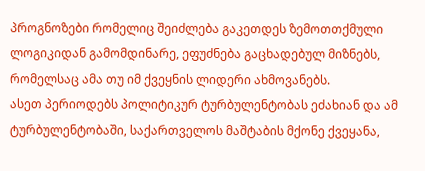პროგნოზები რომელიც შეიძლება გაკეთდეს ზემოთთქმული ლოგიკიდან გამომდინარე, ეფუძნება გაცხადებულ მიზნებს, რომელსაც ამა თუ იმ ქვეყნის ლიდერი ახმოვანებს.
ასეთ პერიოდებს პოლიტიკურ ტურბულენტობას ეძახიან და ამ ტურბულენტობაში, საქართველოს მაშტაბის მქონე ქვეყანა,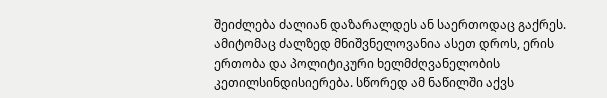შეიძლება ძალიან დაზარალდეს ან საერთოდაც გაქრეს. ამიტომაც ძალზედ მნიშვნელოვანია ასეთ დროს, ერის ერთობა და პოლიტიკური ხელმძღვანელობის კეთილსინდისიერება. სწორედ ამ ნაწილში აქვს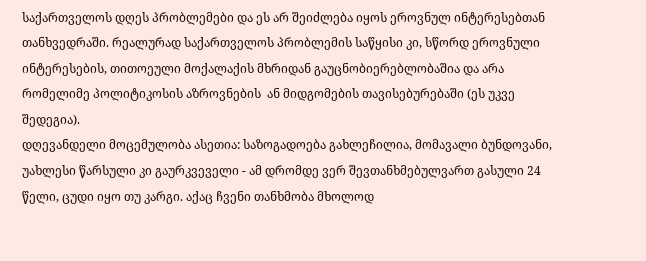საქართველოს დღეს პრობლემები და ეს არ შეიძლება იყოს ეროვნულ ინტერესებთან თანხვედრაში. რეალურად საქართველოს პრობლემის საწყისი კი, სწორდ ეროვნული ინტერესების, თითოეული მოქალაქის მხრიდან გაუცნობიერებლობაშია და არა რომელიმე პოლიტიკოსის აზროვნების  ან მიდგომების თავისებურებაში (ეს უკვე  შედეგია).
დღევანდელი მოცემულობა ასეთია: საზოგადოება გახლეჩილია, მომავალი ბუნდოვანი, უახლესი წარსული კი გაურკვეველი - ამ დრომდე ვერ შევთანხმებულვართ გასული 24 წელი, ცუდი იყო თუ კარგი. აქაც ჩვენი თანხმობა მხოლოდ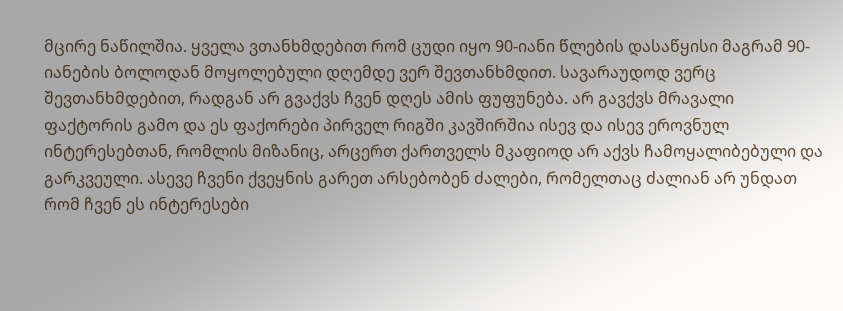მცირე ნაწილშია. ყველა ვთანხმდებით რომ ცუდი იყო 90-იანი წლების დასაწყისი მაგრამ 90-იანების ბოლოდან მოყოლებული დღემდე ვერ შევთანხმდით. სავარაუდოდ ვერც შევთანხმდებით, რადგან არ გვაქვს ჩვენ დღეს ამის ფუფუნება. არ გავქვს მრავალი ფაქტორის გამო და ეს ფაქორები პირველ რიგში კავშირშია ისევ და ისევ ეროვნულ ინტერესებთან, რომლის მიზანიც, არცერთ ქართველს მკაფიოდ არ აქვს ჩამოყალიბებული და გარკვეული. ასევე ჩვენი ქვეყნის გარეთ არსებობენ ძალები, რომელთაც ძალიან არ უნდათ რომ ჩვენ ეს ინტერესები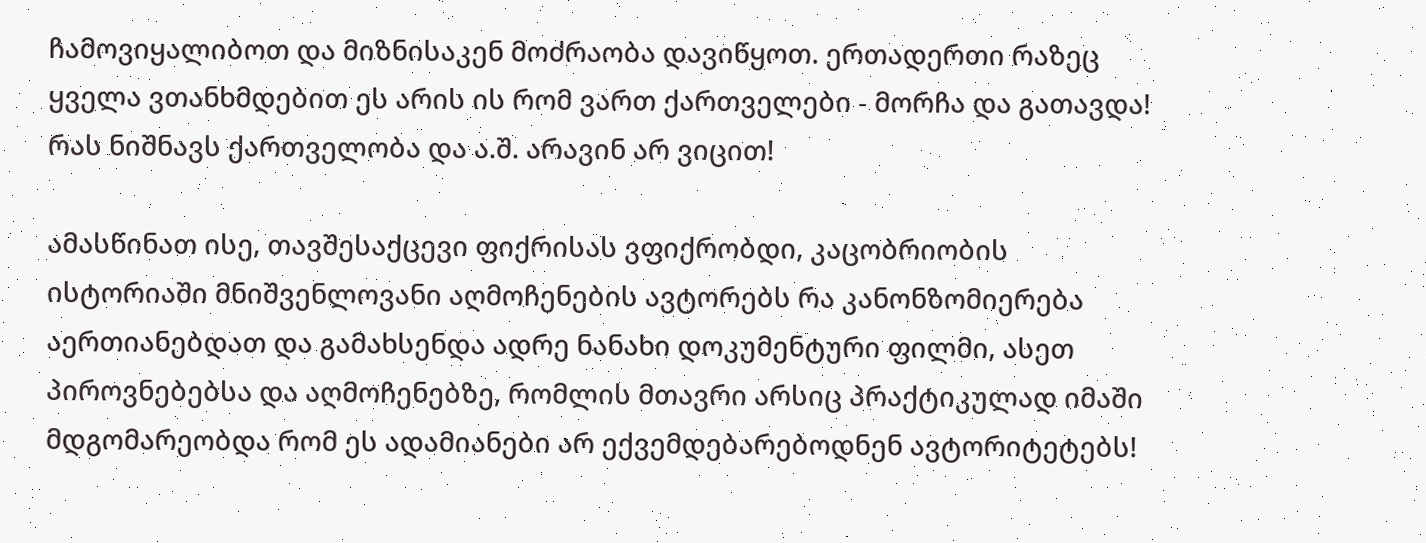ჩამოვიყალიბოთ და მიზნისაკენ მოძრაობა დავიწყოთ. ერთადერთი რაზეც ყველა ვთანხმდებით ეს არის ის რომ ვართ ქართველები - მორჩა და გათავდა! რას ნიშნავს ქართველობა და ა.შ. არავინ არ ვიცით!

ამასწინათ ისე, თავშესაქცევი ფიქრისას ვფიქრობდი, კაცობრიობის ისტორიაში მნიშვენლოვანი აღმოჩენების ავტორებს რა კანონზომიერება აერთიანებდათ და გამახსენდა ადრე ნანახი დოკუმენტური ფილმი, ასეთ პიროვნებებსა და აღმოჩენებზე, რომლის მთავრი არსიც პრაქტიკულად იმაში მდგომარეობდა რომ ეს ადამიანები არ ექვემდებარებოდნენ ავტორიტეტებს!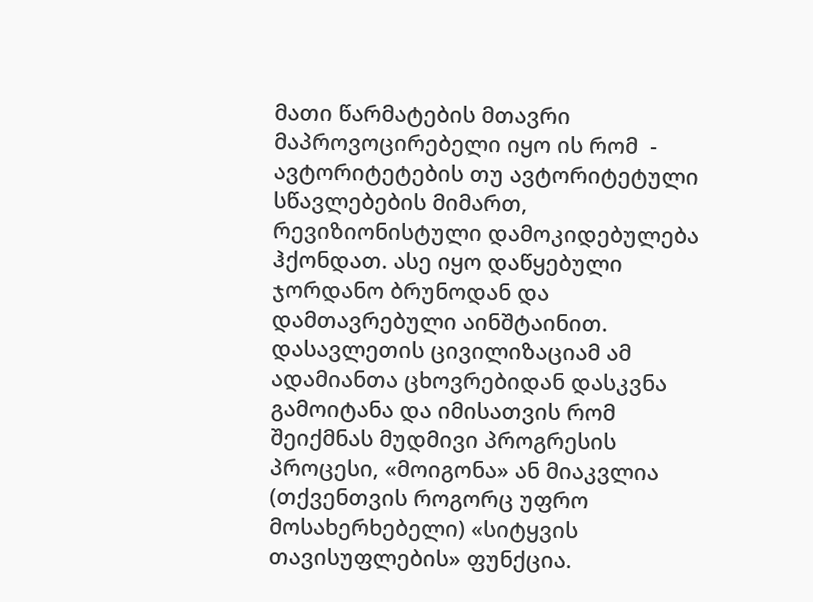მათი წარმატების მთავრი მაპროვოცირებელი იყო ის რომ  - ავტორიტეტების თუ ავტორიტეტული სწავლებების მიმართ, რევიზიონისტული დამოკიდებულება ჰქონდათ. ასე იყო დაწყებული ჯორდანო ბრუნოდან და დამთავრებული აინშტაინით. დასავლეთის ცივილიზაციამ ამ ადამიანთა ცხოვრებიდან დასკვნა გამოიტანა და იმისათვის რომ შეიქმნას მუდმივი პროგრესის პროცესი, «მოიგონა» ან მიაკვლია  (თქვენთვის როგორც უფრო მოსახერხებელი) «სიტყვის თავისუფლების» ფუნქცია.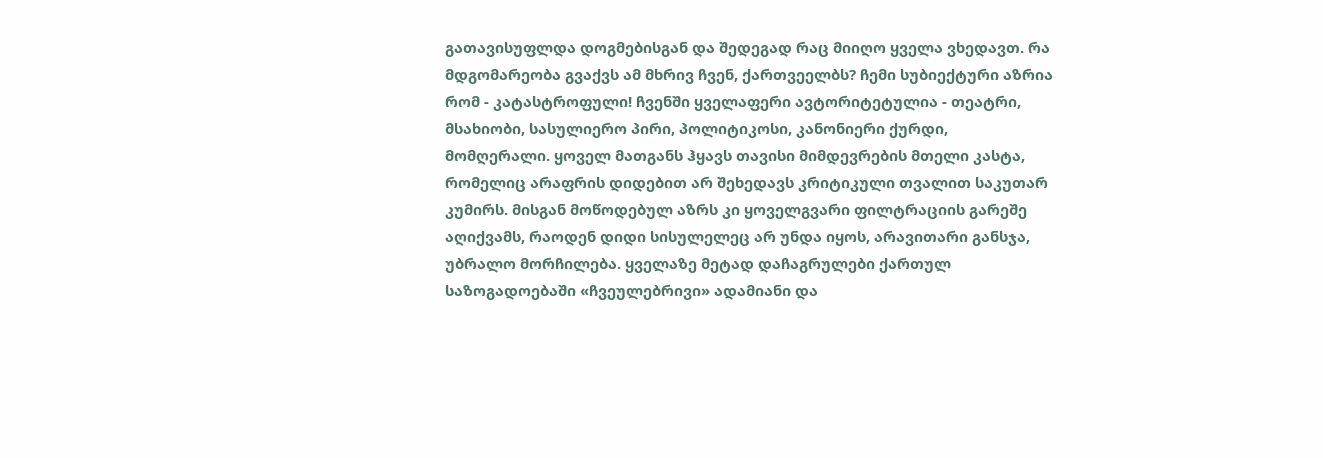გათავისუფლდა დოგმებისგან და შედეგად რაც მიიღო ყველა ვხედავთ. რა მდგომარეობა გვაქვს ამ მხრივ ჩვენ, ქართვეელბს? ჩემი სუბიექტური აზრია რომ - კატასტროფული! ჩვენში ყველაფერი ავტორიტეტულია - თეატრი, მსახიობი, სასულიერო პირი, პოლიტიკოსი, კანონიერი ქურდი, მომღერალი. ყოველ მათგანს ჰყავს თავისი მიმდევრების მთელი კასტა, რომელიც არაფრის დიდებით არ შეხედავს კრიტიკული თვალით საკუთარ კუმირს. მისგან მოწოდებულ აზრს კი ყოველგვარი ფილტრაციის გარეშე აღიქვამს, რაოდენ დიდი სისულელეც არ უნდა იყოს, არავითარი განსჯა, უბრალო მორჩილება. ყველაზე მეტად დაჩაგრულები ქართულ საზოგადოებაში «ჩვეულებრივი» ადამიანი და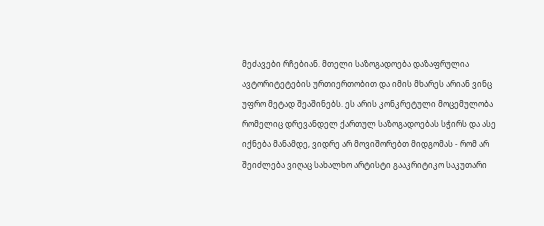მეძავები რჩებიან. მთელი საზოგადოება დაზაფრულია ავტორიტეტების ურთიერთობით და იმის მხარეს არიან ვინც უფრო მეტად შეაშინებს. ეს არის კონკრეტული მოცემულობა რომელიც დრევანდელ ქართულ საზოგადოებას სჭირს და ასე იქნება მანამდე, ვიდრე არ მოვიშორებთ მიდგომას - რომ არ შეიძლება ვიღაც სახალხო არტისტი გააკრიტიკო საკუთარი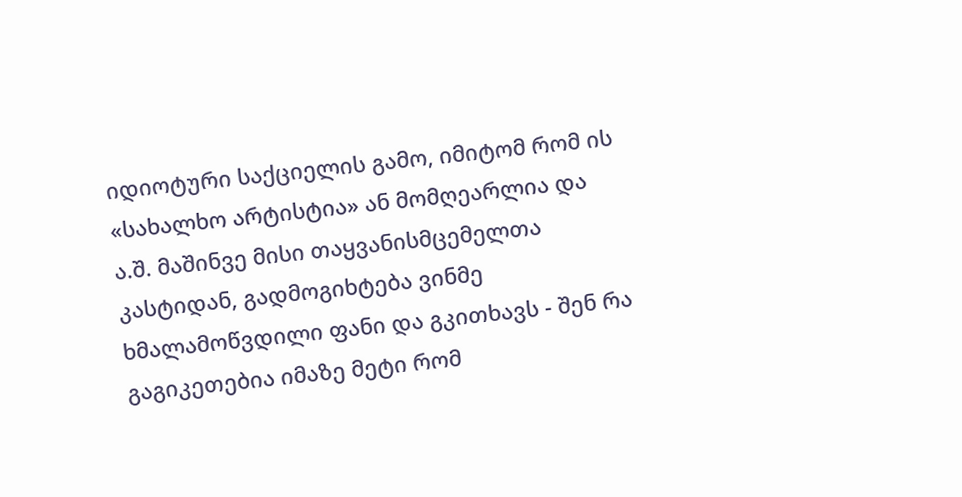იდიოტური საქციელის გამო, იმიტომ რომ ის «სახალხო არტისტია» ან მომღეარლია და ა.შ. მაშინვე მისი თაყვანისმცემელთა კასტიდან, გადმოგიხტება ვინმე ხმალამოწვდილი ფანი და გკითხავს - შენ რა გაგიკეთებია იმაზე მეტი რომ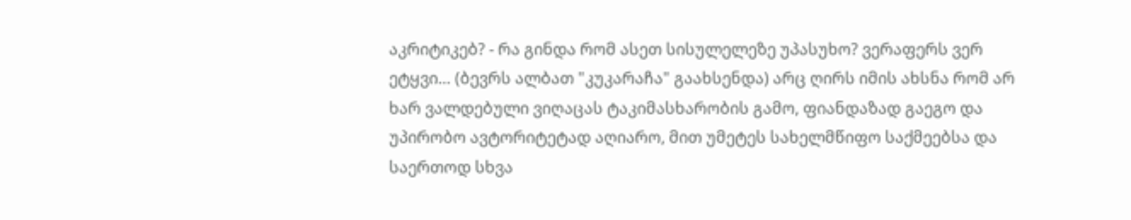აკრიტიკებ? - რა გინდა რომ ასეთ სისულელეზე უპასუხო? ვერაფერს ვერ ეტყვი… (ბევრს ალბათ "კუკარაჩა" გაახსენდა) არც ღირს იმის ახსნა რომ არ ხარ ვალდებული ვიღაცას ტაკიმასხარობის გამო, ფიანდაზად გაეგო და უპირობო ავტორიტეტად აღიარო, მით უმეტეს სახელმწიფო საქმეებსა და საერთოდ სხვა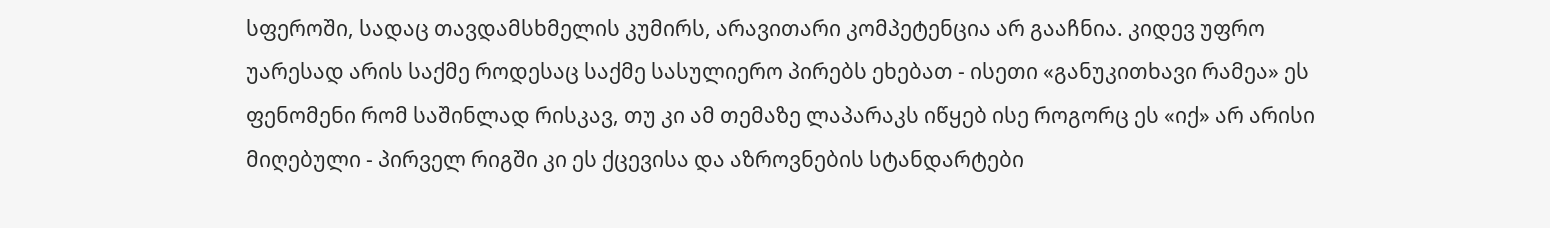სფეროში, სადაც თავდამსხმელის კუმირს, არავითარი კომპეტენცია არ გააჩნია. კიდევ უფრო უარესად არის საქმე როდესაც საქმე სასულიერო პირებს ეხებათ - ისეთი «განუკითხავი რამეა» ეს ფენომენი რომ საშინლად რისკავ, თუ კი ამ თემაზე ლაპარაკს იწყებ ისე როგორც ეს «იქ» არ არისი მიღებული - პირველ რიგში კი ეს ქცევისა და აზროვნების სტანდარტები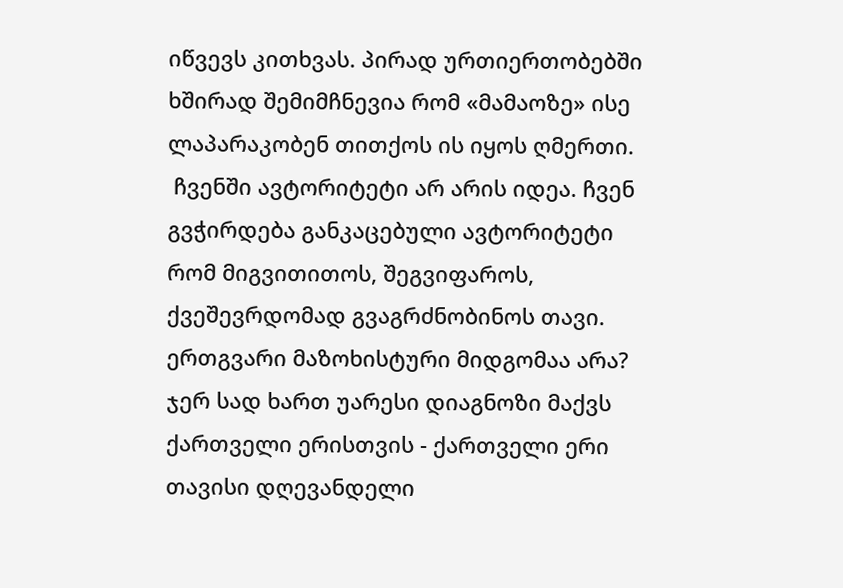იწვევს კითხვას. პირად ურთიერთობებში ხშირად შემიმჩნევია რომ «მამაოზე» ისე ლაპარაკობენ თითქოს ის იყოს ღმერთი.
 ჩვენში ავტორიტეტი არ არის იდეა. ჩვენ გვჭირდება განკაცებული ავტორიტეტი რომ მიგვითითოს, შეგვიფაროს, ქვეშევრდომად გვაგრძნობინოს თავი. ერთგვარი მაზოხისტური მიდგომაა არა? ჯერ სად ხართ უარესი დიაგნოზი მაქვს ქართველი ერისთვის - ქართველი ერი თავისი დღევანდელი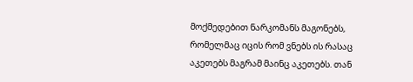მოქმედებით ნარკომანს მაგონებს, რომელმაც იცის რომ ვნებს ის რასაც აკეთებს მაგრამ მაინც აკეთებს. თან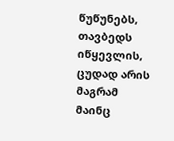წუწუნებს, თავბედს იწყევლის, ცუდად არის მაგრამ მაინც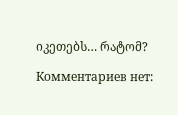იკეთებს… რატომ?

Комментариев нет: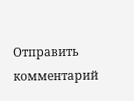Отправить комментарий